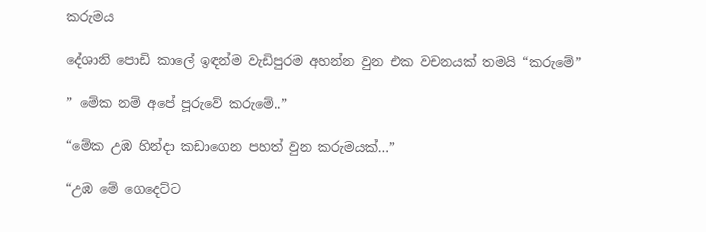කරුමය

දේශානි පොඩි කාලේ ඉඳන්ම වැඩිපුරම අහන්න වුන එක වචනයක් තමයි “කරුමේ”

” මේක නම් අපේ පූරුවේ කරුමේ..”

“මේක උඹ හින්දා කඩාගෙන පහත් වුන කරුමයක්…”

“උඹ මේ ගෙදෙට්ට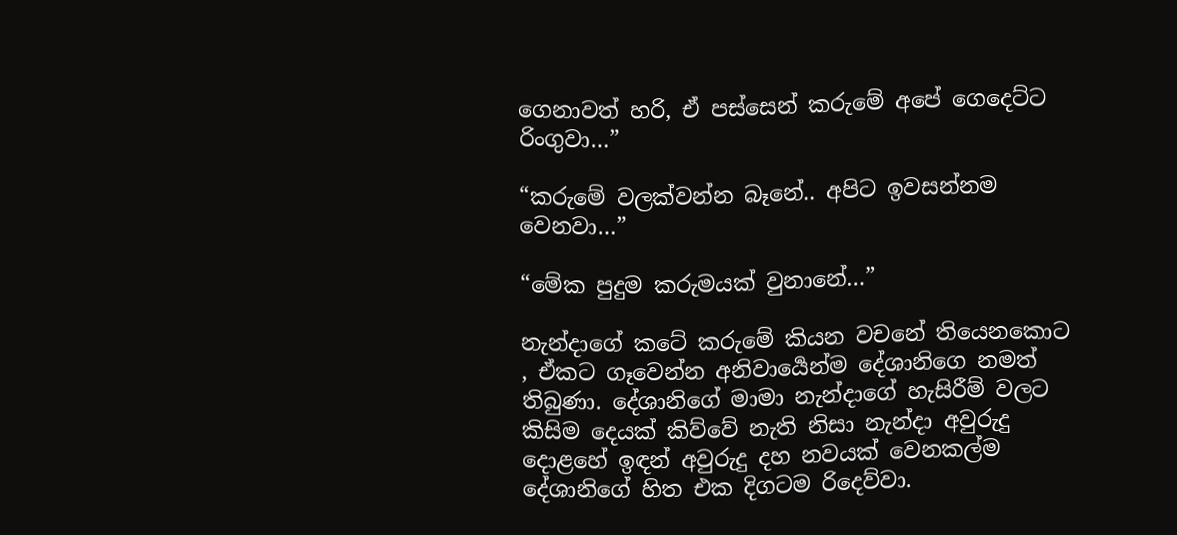ගෙනාවත් හරි, ඒ පස්සෙන් කරුමේ අපේ ගෙදෙට්ට රිංගුවා…”

“කරුමේ වලක්වන්න බෑනේ.. අපිට ඉවසන්නම වෙනවා…”

“මේක පුදුම කරුමයක් වුනානේ…”

නැන්දාගේ කටේ කරුමේ කියන වචනේ තියෙනකොට , ඒකට ගෑවෙන්න අනිවාර්‍යෙන්ම දේශානිගෙ නමත් තිබුණා. දේශානිගේ මාමා නැන්දාගේ හැසිරීම් වලට කිසිම දෙයක් කිව්වේ නැති නිසා නැන්දා අවුරුදු දොළහේ ඉඳන් අවුරුදු දහ නවයක් වෙනකල්ම දේශානිගේ හිත එක දිගටම රිදෙව්වා.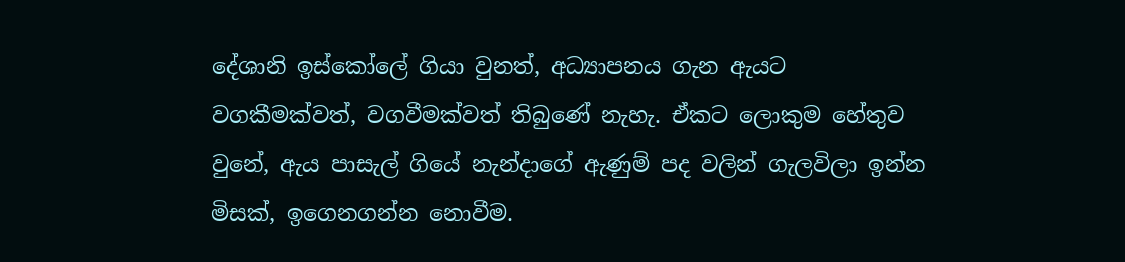දේශානි ඉස්කෝලේ ගියා වුනත්, අධ්‍යාපනය ගැන ඇයට වගකීමක්වත්, වගවීමක්වත් තිබුණේ නැහැ. ඒකට ලොකුම හේතුව වුනේ, ඇය පාසැල් ගියේ නැන්දාගේ ඇණුම් පද වලින් ගැලවිලා ඉන්න මිසක්, ඉගෙනගන්න නොවීම.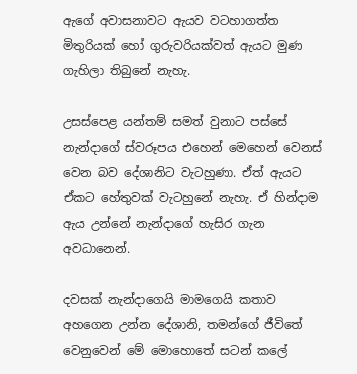ඇගේ අවාසනාවට ඇයව වටහාගත්ත මිතුරියක් හෝ ගුරුවරියක්වත් ඇයට මුණ ගැහිලා තිබුනේ නැහැ.

උසස්පෙළ යන්තම් සමත් වුනාට පස්සේ නැන්දාගේ ස්වරූපය එහෙන් මෙහෙන් වෙනස් වෙන බව දේශානිට වැටහුණා. ඒත් ඇයට ඒකට හේතුවක් වැටහුනේ නැහැ. ඒ හින්දාම ඇය උන්නේ නැන්දාගේ හැසිර ගැන අවධානෙන්.

දවසක් නැන්දාගෙයි මාමගෙයි කතාව අහගෙන උන්න දේශානි, තමන්ගේ ජීවිතේ වෙනුවෙන් මේ මොහොතේ සටන් කලේ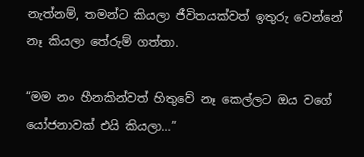නැත්නම්, තමන්ට කියලා ජීවිතයක්වත් ඉතුරු වෙන්නේ නෑ කියලා තේරුම් ගත්තා.

“මම නං හීනකින්වත් හිතුවේ නෑ කෙල්ලට ඔය වගේ යෝජනාවක් එයි කියලා…”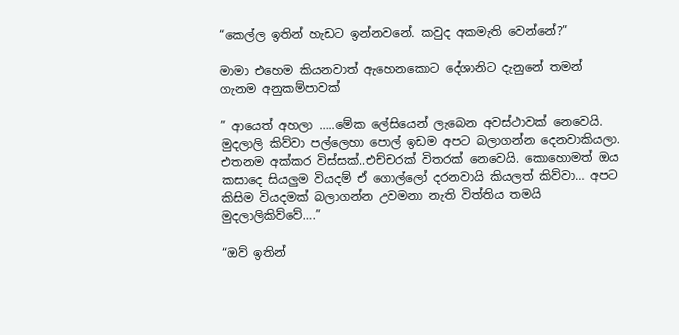“කෙල්ල ඉතින් හැඩට ඉන්නවනේ. කවුද අකමැති වෙන්නේ?”

මාමා එහෙම කියනවාත් ඇහෙනකොට දේශානිට දැනුනේ තමන් ගැනම අනුකම්පාවක්

” ආයෙත් අහලා …..මේක ලේසියෙන් ලැබෙන අවස්ථාවක් නෙවෙයි. මුදලාලි කිව්වා පල්ලෙහා පොල් ඉඩම අපට බලාගන්න දෙනවාකියලා. එතනම අක්කර විස්සක්..එච්චරක් විතරක් නෙවෙයි. කොහොමත් ඔය කසාදෙ සියලුම වියදම් ඒ ගොල්ලෝ දරනවායි කියලත් කිව්වා… අපට කිසිම වියදමක් බලාගන්න උවමනා නැති විත්තිය තමයි මුදලාලිකිව්වේ….”

“ඔව් ඉතින්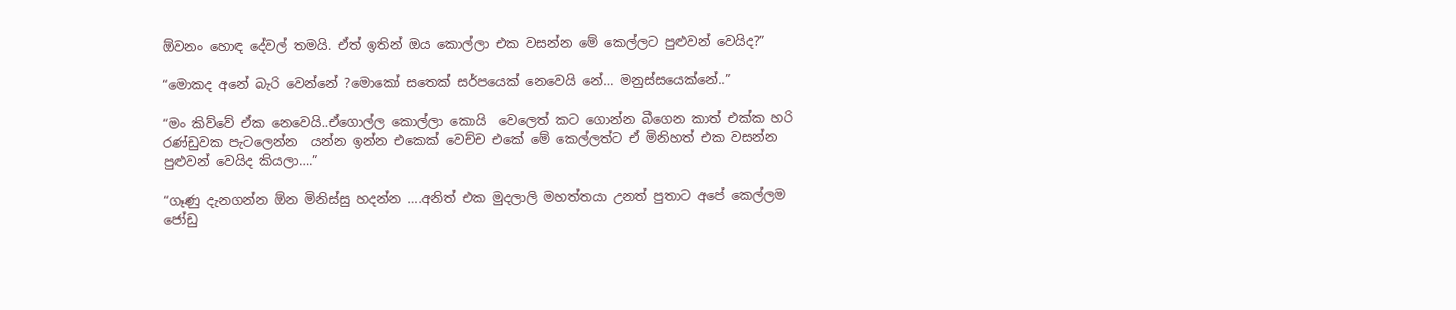ඕවනං හොඳ දේවල් තමයි. ඒත් ඉතින් ඔය කොල්ලා එක වසන්න මේ කෙල්ලට පුළුවන් වෙයිද?”

“මොකද අනේ බැරි වෙන්නේ ?මොකෝ සතෙක් සර්පයෙක් නෙවෙයි නේ… මනුස්සයෙක්නේ..”

“මං කිව්වේ ඒක නෙවෙයි..ඒගොල්ල කොල්ලා කොයි  වෙලෙත් කට ගොන්න බීගෙන කාත් එක්ක හරි රණ්ඩුවක පැටලෙන්න  යන්න ඉන්න එකෙක් වෙච්ච එකේ මේ කෙල්ලත්ට ඒ මිනිහත් එක වසන්න පුළුවන් වෙයිද කියලා….”

“ගෑණු දැනගන්න ඕන මිනිස්සු හදන්න ….අනිත් එක මුදලාලි මහත්තයා උනත් පුතාට අපේ කෙල්ලම ජෝඩු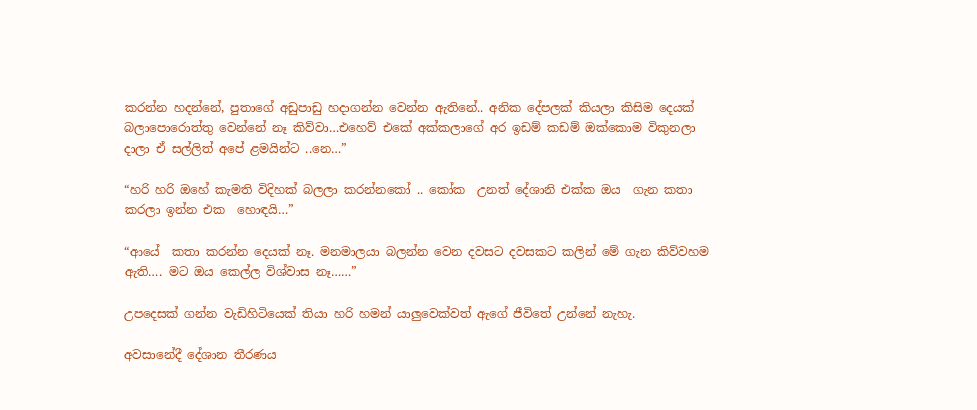කරන්න හදන්නේ, පුතාගේ අඩුපාඩු හදාගන්න වෙන්න ඇතිනේ.. අනික දේපලක් කියලා කිසිම දෙයක් බලාපොරොත්තු වෙන්නේ නෑ කිව්වා…එහෙව් එකේ අක්කලාගේ අර ඉඩම් කඩම් ඔක්කොම විකුනලා දාලා ඒ සල්ලිත් අපේ ළමයින්ට ..නෙ…”

“හරි හරි ඔහේ කැමති විදිහක් බලලා කරන්නකෝ .. කෝක  උනත් දේශානි එක්ක ඔය  ගැන කතා කරලා ඉන්න එක  හොඳයි…”

“ආයේ  කතා කරන්න දෙයක් නෑ. මනමාලයා බලන්න වෙන දවසට දවසකට කලින් මේ ගැන කිව්වහම ඇති…. මට ඔය කෙල්ල විශ්වාස නෑ……”

උපදෙසක් ගන්න වැඩිහිටියෙක් තියා හරි හමන් යාලුවෙක්වත් ඇගේ ජීවිතේ උන්නේ නැහැ.

අවසානේදී දේශාන තීරණය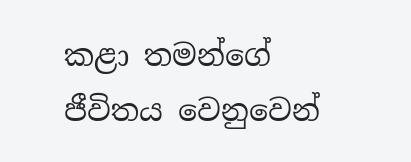කළා තමන්ගේ ජීවිතය වෙනුවෙන්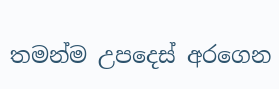තමන්ම උපදෙස් අරගෙන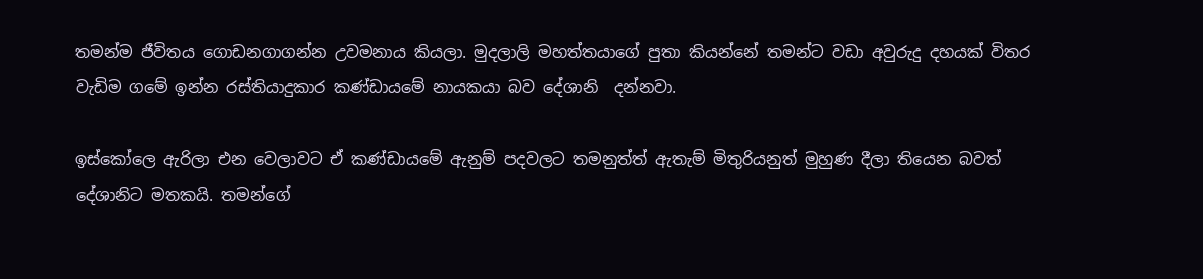තමන්ම ජීවිතය ගොඩනගාගන්න උවමනාය කියලා. මුදලාලි මහත්තයාගේ පුතා කියන්නේ තමන්ට වඩා අවුරුදු දහයක් විතර වැඩිම ගමේ ඉන්න රස්තියාදුකාර කණ්ඩායමේ නායකයා බව දේශානි  දන්නවා.

ඉස්කෝලෙ ඇරිලා එන වෙලාවට ඒ කණ්ඩායමේ ඇනුම් පදවලට තමනුත්ත් ඇතැම් මිතුරියනුත් මුහුණ දීලා තියෙන බවත් දේශානිට මතකයි. තමන්ගේ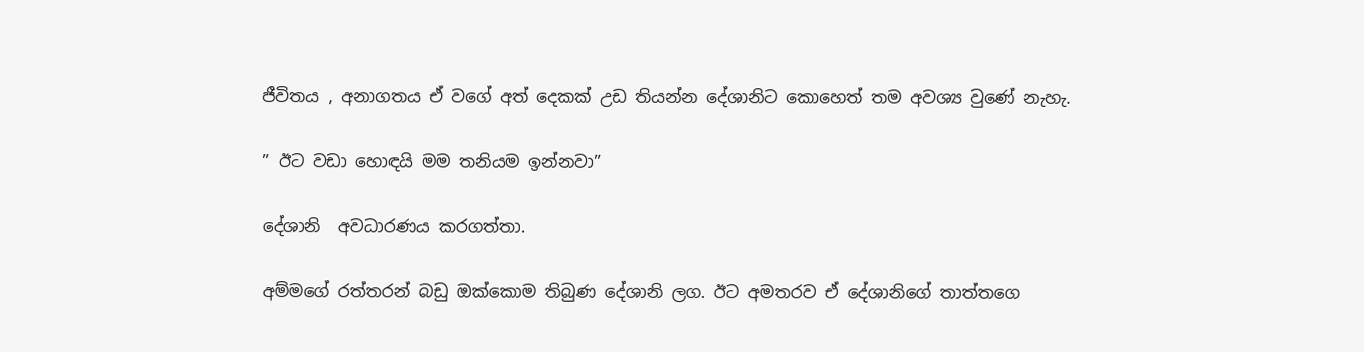ජීවිතය , අනාගතය ඒ වගේ අත් දෙකක් උඩ තියන්න දේශානිට කොහෙත් තම අවශ්‍ය වුණේ නැහැ.

” ඊට වඩා හොඳයි මම තනියම ඉන්නවා”

දේශානි  අවධාරණය කරගත්තා.

අම්මගේ රත්තරන් බඩු ඔක්කොම තිබුණ දේශානි ලග. ඊට අමතරව ඒ දේශානිගේ තාත්තගෙ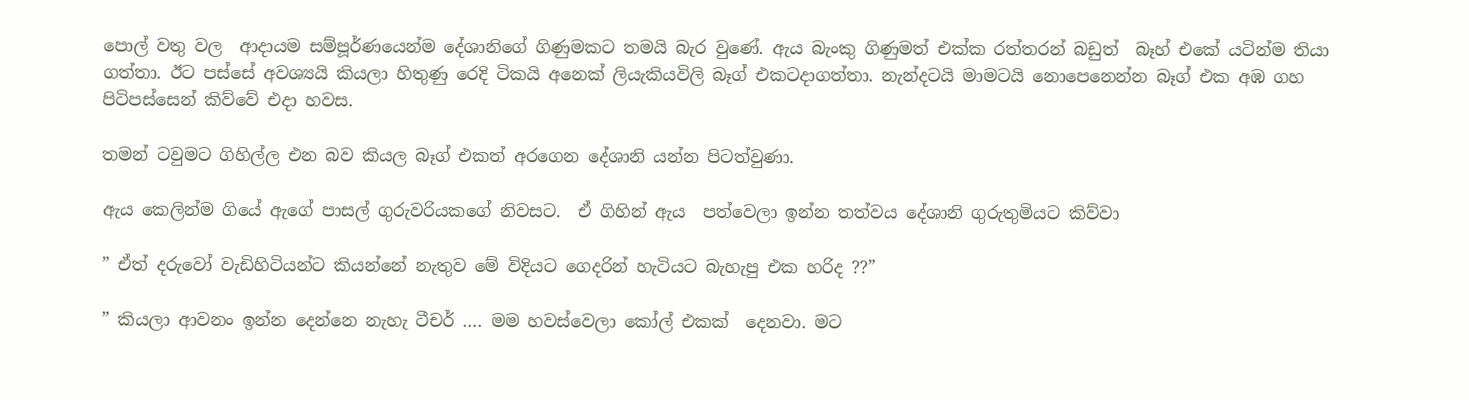පොල් වතු වල  ආදායම සම්පූර්ණයෙන්ම දේශානිගේ ගිණුමකට තමයි බැර වුණේ. ඇය බැංකු ගිණුමත් එක්ක රත්තරන් බඩුත්  බෑහ් එකේ යටින්ම තියා ගත්තා. ඊට පස්සේ අවශ්‍යයි කියලා හිතුණු රෙදි ටිකයි අනෙක් ලියැකියවිලි බෑග් එකටදාගත්තා. නැන්දටයි මාමටයි නොපෙනෙන්න බෑග් එක අඹ ගහ පිටිපස්සෙන් කිව්වේ එදා හවස.

තමන් ටවුමට ගිහිල්ල එන බව කියල බෑග් එකත් අරගෙන දේශානි යන්න පිටත්වුණා.

ඇය කෙලින්ම ගියේ ඇගේ පාසල් ගුරුවරියකගේ නිවසට.  ඒ ගිහින් ඇය  පත්වෙලා ඉන්න තත්වය දේශානි ගුරුතුමියට කිව්වා

” ඒත් දරුවෝ වැඩිහිටියන්ට කියන්නේ නැතුව මේ විදියට ගෙදරින් හැටියට බැහැපු එක හරිද ??”

” කියලා ආවනං ඉන්න දෙන්නෙ නැහැ ටීචර් …. මම හවස්වෙලා කෝල් එකක්  දෙනවා. මට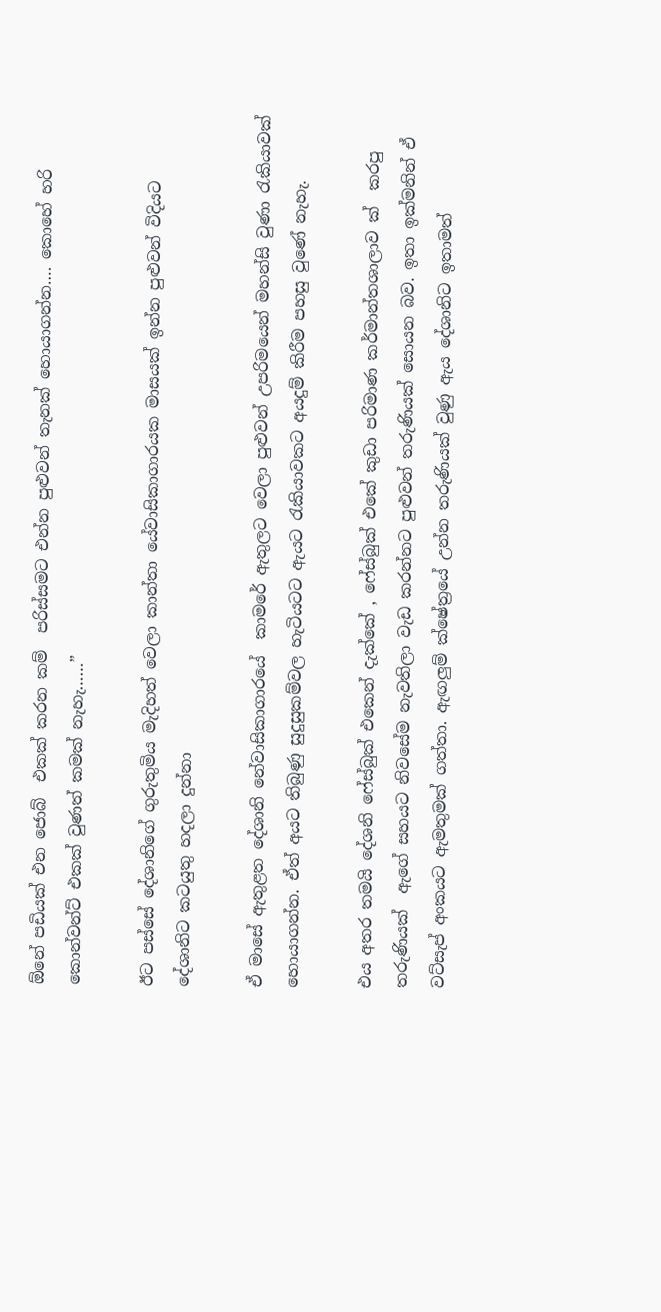ඕනේ පඩියක් එන ජොබ්  එකක් කරන කම්  පරිස්සමට එන්න පුළුවන් තැනක් හොයාගන්න…. කොහේ හරි කොන්වන්ට් එකක් වුණත් කමක් නැහැ……”

ඊට පස්සේ දේශානිගේ ගුරුතුමිය මැදිහත් වෙලා කාන්තා යේවාසිකාගාරයක මාසයක් ඉන්න පුළුවන් විදියට දේශානිට කටයුතු හදලා දුන්නා

ඒ මාසේ ඇතුළත දේශානි නේවාසිකාගාරයේ  කාමරේ ඇතුලට වෙලා පුළුවන් උපරිමයෙන් මහන්සි වුණා රැකියාවක් හොයාගන්න. ඒත් අයට තිබුණු සුදුසුකම්වල හැටියටට ඇයට රැකියාවකට අයදුම් කිරීම පහසු වුණේ නැහැ.

එය අතර තමයි දේශනි ෆේස්බුක් එකෙන් දැක්කේ , ෆේස්බුක් එකේ කුඩා පරිමාණ කර්මාන්තශාලාව ක්  කරපු තරුණියක්  ඇගේ සහයට නිවසේම නැවතිලා වැඩ කරන්නට පුළුවන් තරුණියක් සොයන බව. ඉතා ඉක්මනින් ඒ වට්සැප් අංකයට ඇමතුමක් ගත්තා. ඇඟලුම් ක්ෂේත්‍රයේ උන්න තරුණියක් වුණු ඇය දේශානිට ඉතාමත්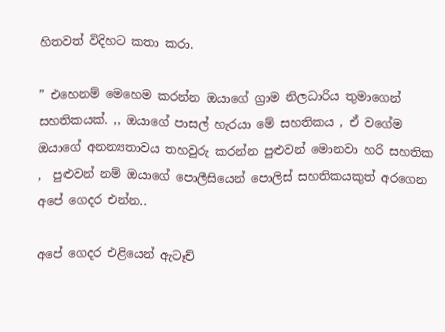හිතවත් විදිහට කතා කරා.

” එහෙනම් මෙහෙම කරන්න ඔයාගේ ග්‍රාම නිලධාරිය තුමාගෙන් සහතිකයක්. ,, ඔයාගේ පාසල් හැරයා මේ සහතිකය , ඒ වගේම ඔයාගේ අනන්‍යතාවය තහවුරු කරන්න පුළුවන් මොනවා හරි සහතික ,  පුළුවන් නම් ඔයාගේ පොලීසියෙන් පොලිස් සහතිකයකුත් අරගෙන අපේ ගෙදර එන්න..

අපේ ගෙදර එළියෙන් ඇටෑච්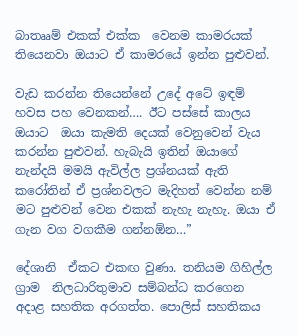බාතෲම් එකක් එක්ක  වෙනම කාමරයක් තියෙනවා ඔයාට ඒ කාමරයේ ඉන්න පුළුවන්.

වැඩ කරන්න තියෙන්නේ උදේ අටේ ඉඳම්  හවස පහ වෙනකන්…. ඊට පස්සේ කාලය ඔයාට  ඔයා කැමති දෙයක් වෙනුවෙන් වැය කරන්න පුළුවන්. හැබැයි ඉතින් ඔයාගේ නැන්දයි මමයි ඇවිල්ල ප්‍රශ්නයක් ඇති කරෝතින් ඒ ප්‍රශ්නවලට මැදිහත් වෙන්න නම් මට පුළුවන් වෙන එකක් නැහැ නැහැ. ඔයා ඒ ගැන වග වගකීම ගන්නඕන…”

දේශානි  ඒකට එකඟ වුණා. තනියම ගිහිල්ල ග්‍රාම  නිලධාරිතුමාව සම්බන්ධ කරගෙන අදාළ සහතික අරගත්ත. පොලිස් සහතිකය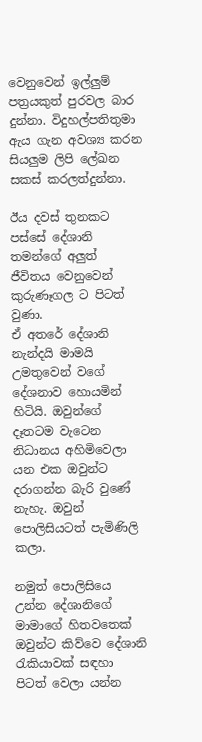වෙනුවෙන් ඉල්ලුම් පත්‍රයකුත් පුරවල බාර දුන්නා. විදුහල්පතිතුමා ඇය ගැන අවශ්‍ය කරන සියලුම ලිපි ලේඛන සකස් කරලත්දුන්නා.

ඊය දවස් තුනකට පස්සේ දේශානි තමන්ගේ අලුත්  ජීවිතය වෙනුවෙන් කුරුණෑගල ට පිටත් වුණා.
ඒ අතරේ දේශානි නැන්දයි මාමයි උමතුවෙන් වගේ දේශනාව හොයමින් හිටියි. ඔවුන්ගේ දෑතටම වැටෙන නිධානය අහිමිවෙලා යන එක ඔවුන්ට දරාගන්න බැරි වුණේ නැහැ. ඔවුන් පොලිසියටත් පැමිණිලි කලා.

නමුත් පොලිසියෙ උන්න දේශානිගේ මාමාගේ හිතවතෙක් ඔවුන්ට කිව්වෙ දේශානි රැකියාවක් සඳහා පිටත් වෙලා යන්න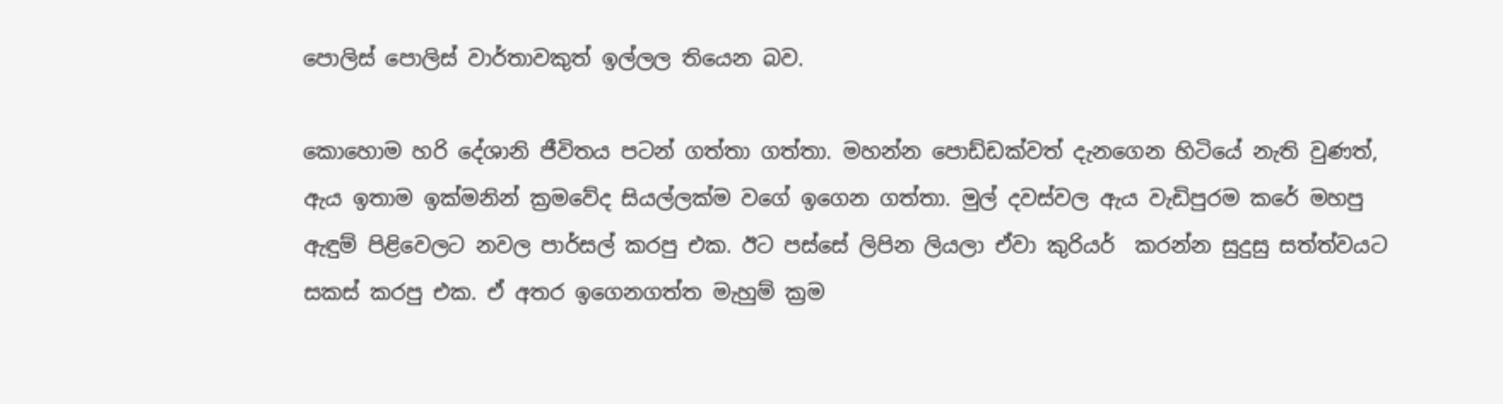පොලිස් පොලිස් වාර්තාවකුත් ඉල්ලල තියෙන බව.

කොහොම හරි දේශානි ජීවිතය පටන් ගත්තා ගත්තා. මහන්න පොඩ්ඩක්වත් දැනගෙන හිටියේ නැති වුණත්,  ඇය ඉතාම ඉක්මනින් ක්‍රමවේද සියල්ලක්ම වගේ ඉගෙන ගත්තා. මුල් දවස්වල ඇය වැඩිපුරම කරේ මහපු ඇඳුම් පිළිවෙලට නවල පාර්සල් කරපු එක. ඊට පස්සේ ලිපින ලියලා ඒවා කුරියර්  කරන්න සුදුසු සත්ත්වයට සකස් කරපු එක. ඒ අතර ඉගෙනගත්ත මැහුම් ක්‍රම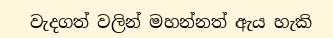වැදගත් වලින් මහන්නත් ඇය හැකි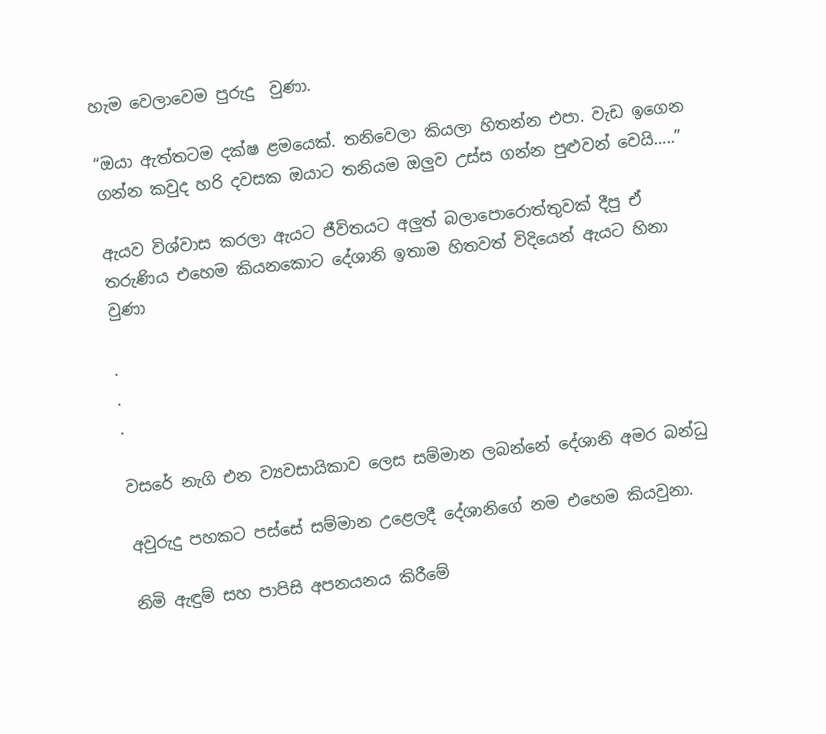හැම වෙලාවෙම පුරුදු  වුණා.

“ඔයා ඇත්තටම දක්ෂ ළමයෙක්. තනිවෙලා කියලා හිතන්න එපා. වැඩ ඉගෙන ගන්න කවුද හරි දවසක ඔයාට තනියම ඔලුව උස්ස ගන්න පුළුවන් වෙයි…..”

ඇයව විශ්වාස කරලා ඇයට ජීවිතයට අලුත් බලාපොරොත්තුවක් දීපු ඒ තරුණිය එහෙම කියනකොට දේශානි ඉතාම හිතවත් විදියෙන් ඇයට හිනා වුණා

.
.
.

වසරේ නැගි එන ව්‍යවසායිකාව ලෙස සම්මාන ලබන්නේ දේශානි අමර බන්ධු

අවුරුදු පහකට පස්සේ සම්මාන උළෙලදී දේශානිගේ නම එහෙම කියවුනා.

නිමි ඇඳුම් සහ පාපිසි අපනයනය කිරීමේ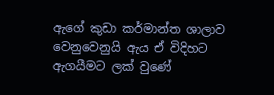ඇගේ කුඩා කර්මාන්ත ශාලාව වෙනුවෙනුයි ඇය ඒ විදිහට ඇගයීමට ලක් වුණේ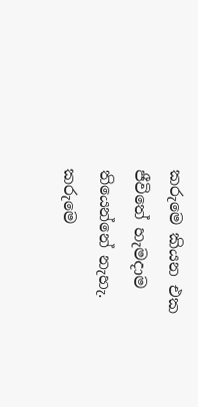කරුමෙ කියන එක ජීවිතේ හැමදාම තියෙන්නේ නැහැ. කරුමෙ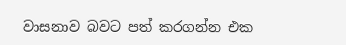වාසනාව බවට පත් කරගන්න එක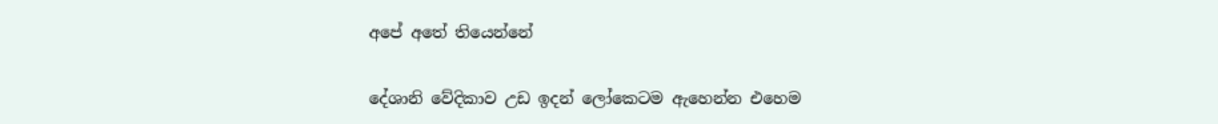අපේ අතේ තියෙන්නේ

දේශානි වේදිකාව උඩ ඉදන් ලෝකෙටම ඇහෙන්න එහෙම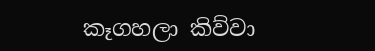කෑගහලා කිව්වා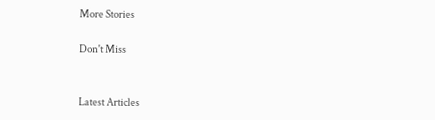More Stories

Don't Miss


Latest Articles